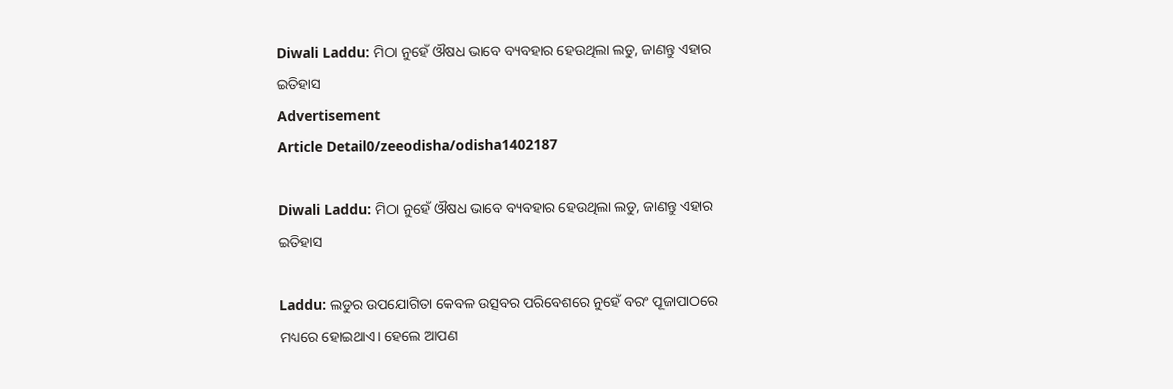Diwali Laddu: ମିଠା ନୁହେଁ ଔଷଧ ଭାବେ ବ୍ୟବହାର ହେଉଥିଲା ଲଡୁ, ଜାଣନ୍ତୁ ଏହାର ଇତିହାସ
Advertisement
Article Detail0/zeeodisha/odisha1402187

Diwali Laddu: ମିଠା ନୁହେଁ ଔଷଧ ଭାବେ ବ୍ୟବହାର ହେଉଥିଲା ଲଡୁ, ଜାଣନ୍ତୁ ଏହାର ଇତିହାସ

Laddu: ଲଡୁର ଉପଯୋଗିତା କେବଳ ଉତ୍ସବର ପରିବେଶରେ ନୁହେଁ ବରଂ ପୂଜାପାଠରେ ମଧ୍ୟରେ ହୋଇଥାଏ। ହେଲେ ଆପଣ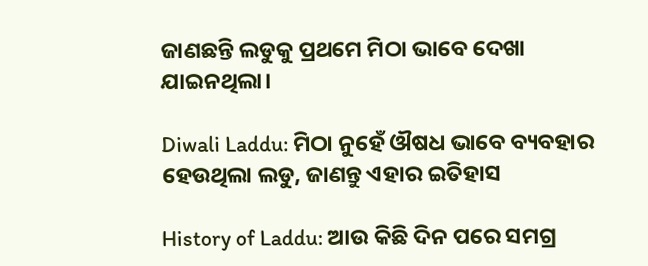ଜାଣଛନ୍ତି ଲଡୁକୁ ପ୍ରଥମେ ମିଠା ଭାବେ ଦେଖା ଯାଇନଥିଲା।

Diwali Laddu: ମିଠା ନୁହେଁ ଔଷଧ ଭାବେ ବ୍ୟବହାର ହେଉଥିଲା ଲଡୁ, ଜାଣନ୍ତୁ ଏହାର ଇତିହାସ

History of Laddu: ଆଉ କିଛି ଦିନ ପରେ ସମଗ୍ର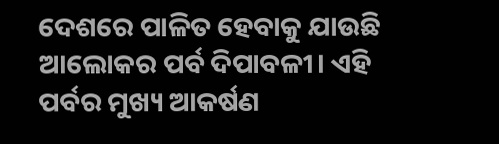ଦେଶରେ ପାଳିତ ହେବାକୁ ଯାଉଛି ଆଲୋକର ପର୍ବ ଦିପାବଳୀ। ଏହି ପର୍ବର ମୁଖ୍ୟ ଆକର୍ଷଣ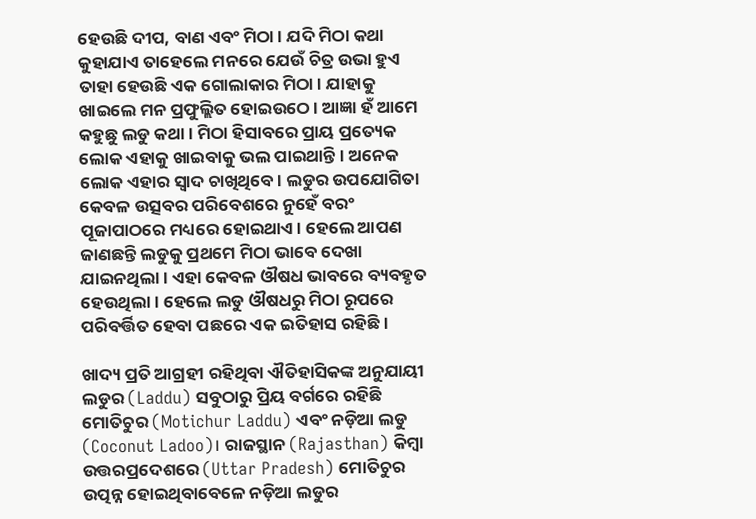ହେଉଛି ଦୀପ, ବାଣ ଏବଂ ମିଠା। ଯଦି ମିଠା କଥା କୁହାଯାଏ ତାହେଲେ ମନରେ ଯେଉଁ ଚିତ୍ର ଉଭା ହୁଏ ତାହା ହେଉଛି ଏକ ଗୋଲାକାର ମିଠା। ଯାହାକୁ ଖାଇଲେ ମନ ପ୍ରଫୁଲ୍ଲିତ ହୋଇଉଠେ। ଆଜ୍ଞା ହଁ ଆମେ କହୁଛୁ ଲଡୁ କଥା। ମିଠା ହିସାବରେ ପ୍ରାୟ ପ୍ରତ୍ୟେକ ଲୋକ ଏହାକୁ ଖାଇବାକୁ ଭଲ ପାଇଥାନ୍ତି। ଅନେକ ଲୋକ ଏହାର ସ୍ୱାଦ ଚାଖିଥିବେ। ଲଡୁର ଉପଯୋଗିତା କେବଳ ଉତ୍ସବର ପରିବେଶରେ ନୁହେଁ ବରଂ ପୂଜାପାଠରେ ମଧ୍ୟରେ ହୋଇଥାଏ। ହେଲେ ଆପଣ ଜାଣଛନ୍ତି ଲଡୁକୁ ପ୍ରଥମେ ମିଠା ଭାବେ ଦେଖା ଯାଇନଥିଲା। ଏହା କେବଳ ଔଷଧ ଭାବରେ ବ୍ୟବହୃତ ହେଉଥିଲା। ହେଲେ ଲଡୁ ଔଷଧରୁ ମିଠା ରୂପରେ ପରିବର୍ତ୍ତିତ ହେବା ପଛରେ ଏକ ଇତିହାସ ରହିଛି।

ଖାଦ୍ୟ ପ୍ରତି ଆଗ୍ରହୀ ରହିଥିବା ଐତିହାସିକଙ୍କ ଅନୁଯାୟୀ ଲଡୁର (Laddu) ସବୁଠାରୁ ପ୍ରିୟ ବର୍ଗରେ ରହିଛି ମୋତିଚୁର (Motichur Laddu) ଏବଂ ନଡ଼ିଆ ଲଡୁ (Coconut Ladoo)। ରାଜସ୍ଥାନ (Rajasthan) କିମ୍ବା ଉତ୍ତରପ୍ରଦେଶରେ (Uttar Pradesh) ମୋତିଚୁର ଉତ୍ପନ୍ନ ହୋଇଥିବାବେଳେ ନଡ଼ିଆ ଲଡୁର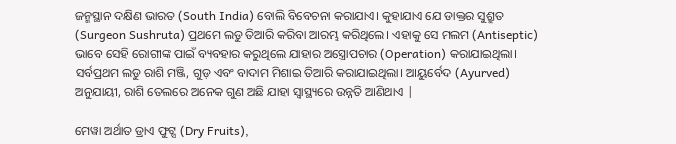ଜନ୍ମସ୍ଥାନ ଦକ୍ଷିଣ ଭାରତ (South India) ବୋଲି ବିବେଚନା କରାଯାଏ। କୁହାଯାଏ ଯେ ଡାକ୍ତର ସୁଶ୍ରୁତ (Surgeon Sushruta) ପ୍ରଥମେ ଲଡୁ ତିଆରି କରିବା ଆରମ୍ଭ କରିଥିଲେ। ଏହାକୁ ସେ ମଲମ (Antiseptic) ଭାବେ ସେହି ରୋଗୀଙ୍କ ପାଇଁ ବ୍ୟବହାର କରୁଥିଲେ ଯାହାର ଅସ୍ତ୍ରୋପଚାର (Operation) କରାଯାଇଥିଲା। ସର୍ବପ୍ରଥମ ଲଡୁ ରାଶି ମଞ୍ଜି, ଗୁଡ଼ ଏବଂ ବାଦାମ ମିଶାଇ ତିଆରି କରାଯାଇଥିଲା। ଆୟୁର୍ବେଦ (Ayurved) ଅନୁଯାୟୀ, ରାଶି ତେଲରେ ଅନେକ ଗୁଣ ଅଛି ଯାହା ସ୍ୱାସ୍ଥ୍ୟରେ ଉନ୍ନତି ଆଣିଥାଏ |

ମେୱା ଅର୍ଥାତ ଡ୍ରାଏ ଫୁଟ୍ସ (Dry Fruits),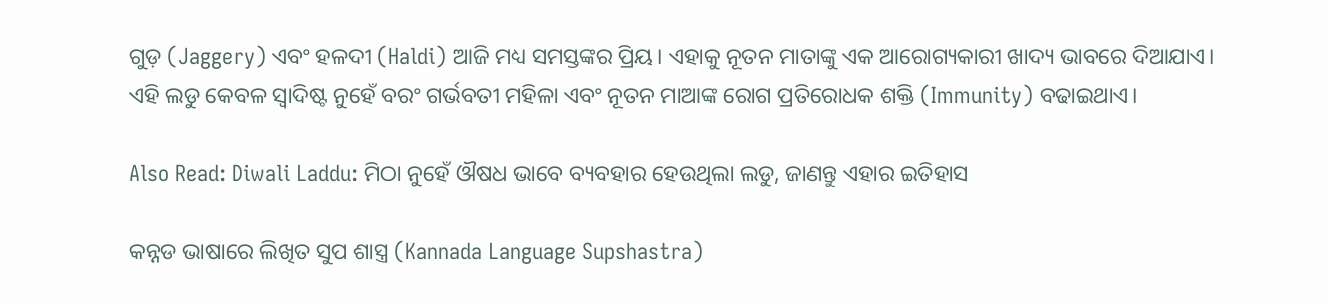ଗୁଡ଼ (Jaggery) ଏବଂ ହଳଦୀ (Haldi) ଆଜି ମଧ୍ୟ ସମସ୍ତଙ୍କର ପ୍ରିୟ। ଏହାକୁ ନୂତନ ମାତାଙ୍କୁ ଏକ ଆରୋଗ୍ୟକାରୀ ଖାଦ୍ୟ ଭାବରେ ଦିଆଯାଏ। ଏହି ଲଡୁ କେବଳ ସ୍ୱାଦିଷ୍ଟ ନୁହେଁ ବରଂ ଗର୍ଭବତୀ ମହିଳା ଏବଂ ନୂତନ ମାଆଙ୍କ ରୋଗ ପ୍ରତିରୋଧକ ଶକ୍ତି (Immunity) ବଢାଇଥାଏ।

Also Read: Diwali Laddu: ମିଠା ନୁହେଁ ଔଷଧ ଭାବେ ବ୍ୟବହାର ହେଉଥିଲା ଲଡୁ, ଜାଣନ୍ତୁ ଏହାର ଇତିହାସ

କନ୍ନଡ ଭାଷାରେ ଲିଖିତ ସୁପ ଶାସ୍ତ୍ର (Kannada Language Supshastra)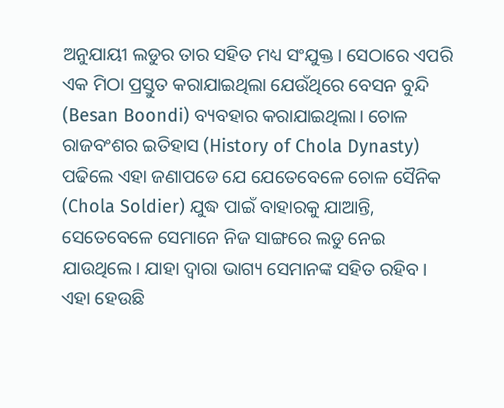ଅନୁଯାୟୀ ଲଡୁର ତାର ସହିତ ମଧ୍ୟ ସଂଯୁକ୍ତ। ସେଠାରେ ଏପରି ଏକ ମିଠା ପ୍ରସ୍ତୁତ କରାଯାଇଥିଲା ଯେଉଁଥିରେ ବେସନ ବୁନ୍ଦି (Besan Boondi) ବ୍ୟବହାର କରାଯାଇଥିଲା। ଚୋଳ ରାଜବଂଶର ଇତିହାସ (History of Chola Dynasty) ପଢିଲେ ଏହା ଜଣାପଡେ ଯେ ଯେତେବେଳେ ଚୋଳ ସୈନିକ (Chola Soldier) ଯୁଦ୍ଧ ପାଇଁ ବାହାରକୁ ଯାଆନ୍ତି, ସେତେବେଳେ ସେମାନେ ନିଜ ସାଙ୍ଗରେ ଲଡୁ ନେଇ ଯାଉଥିଲେ। ଯାହା ଦ୍ୱାରା ଭାଗ୍ୟ ସେମାନଙ୍କ ସହିତ ରହିବ। ଏହା ହେଉଛି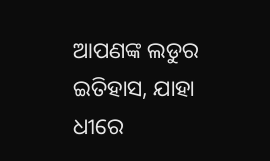ଆପଣଙ୍କ ଲଡୁର ଇତିହାସ, ଯାହା ଧୀରେ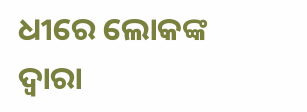ଧୀରେ ଲୋକଙ୍କ ଦ୍ୱାରା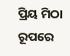ପ୍ରିୟ ମିଠା ରୂପରେ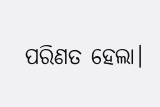ପରିଣତ ହେଲା।